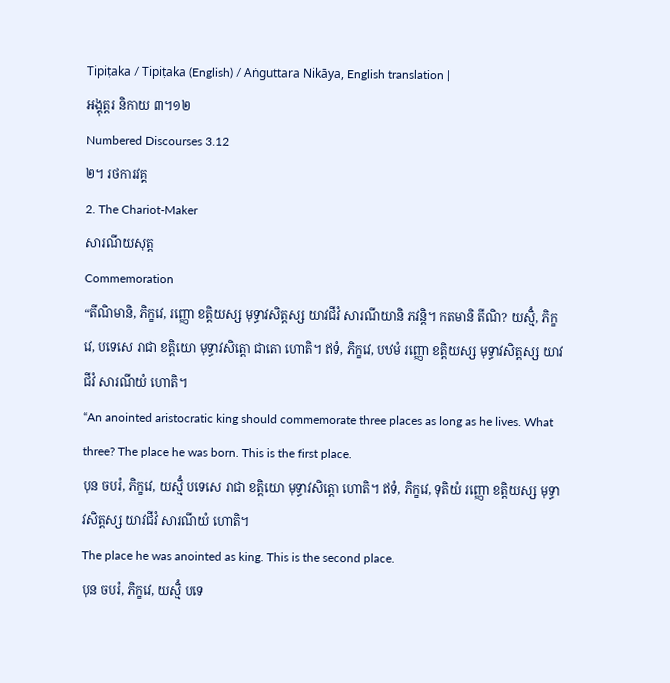Tipiṭaka / Tipiṭaka (English) / Aṅguttara Nikāya, English translation |
អង្គុត្តរ និកាយ ៣។១២
Numbered Discourses 3.12
២។ រថការវគ្គ
2. The Chariot-Maker
សារណីយសុត្ត
Commemoration
“តីណិមានិ, ភិក្ខវេ, រញ្ញោ ខត្តិយស្ស មុទ្ធាវសិត្តស្ស យាវជីវំ សារណីយានិ ភវន្តិ។ កតមានិ តីណិ? យស្មិំ, ភិក្ខវេ, បទេសេ រាជា ខត្តិយោ មុទ្ធាវសិត្តោ ជាតោ ហោតិ។ ឥទំ, ភិក្ខវេ, បឋមំ រញ្ញោ ខត្តិយស្ស មុទ្ធាវសិត្តស្ស យាវជីវំ សារណីយំ ហោតិ។
“An anointed aristocratic king should commemorate three places as long as he lives. What three? The place he was born. This is the first place.
បុន ចបរំ, ភិក្ខវេ, យស្មិំ បទេសេ រាជា ខត្តិយោ មុទ្ធាវសិត្តោ ហោតិ។ ឥទំ, ភិក្ខវេ, ទុតិយំ រញ្ញោ ខត្តិយស្ស មុទ្ធាវសិត្តស្ស យាវជីវំ សារណីយំ ហោតិ។
The place he was anointed as king. This is the second place.
បុន ចបរំ, ភិក្ខវេ, យស្មិំ បទេ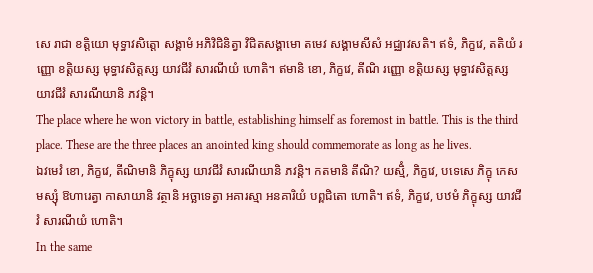សេ រាជា ខត្តិយោ មុទ្ធាវសិត្តោ សង្គាមំ អភិវិជិនិត្វា វិជិតសង្គាមោ តមេវ សង្គាមសីសំ អជ្ឈាវសតិ។ ឥទំ, ភិក្ខវេ, តតិយំ រញ្ញោ ខត្តិយស្ស មុទ្ធាវសិត្តស្ស យាវជីវំ សារណីយំ ហោតិ។ ឥមានិ ខោ, ភិក្ខវេ, តីណិ រញ្ញោ ខត្តិយស្ស មុទ្ធាវសិត្តស្ស យាវជីវំ សារណីយានិ ភវន្តិ។
The place where he won victory in battle, establishing himself as foremost in battle. This is the third place. These are the three places an anointed king should commemorate as long as he lives.
ឯវមេវំ ខោ, ភិក្ខវេ, តីណិមានិ ភិក្ខុស្ស យាវជីវំ សារណីយានិ ភវន្តិ។ កតមានិ តីណិ? យស្មិំ, ភិក្ខវេ, បទេសេ ភិក្ខុ កេសមស្សុំ ឱហារេត្វា កាសាយានិ វត្ថានិ អច្ឆាទេត្វា អគារស្មា អនគារិយំ បព្ពជិតោ ហោតិ។ ឥទំ, ភិក្ខវេ, បឋមំ ភិក្ខុស្ស យាវជីវំ សារណីយំ ហោតិ។
In the same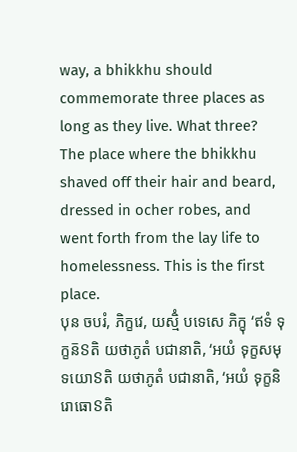way, a bhikkhu should commemorate three places as long as they live. What three? The place where the bhikkhu shaved off their hair and beard, dressed in ocher robes, and went forth from the lay life to homelessness. This is the first place.
បុន ចបរំ, ភិក្ខវេ, យស្មិំ បទេសេ ភិក្ខុ ‘ឥទំ ទុក្ខន៑ៜតិ យថាភូតំ បជានាតិ, ‘អយំ ទុក្ខសមុទយោៜតិ យថាភូតំ បជានាតិ, ‘អយំ ទុក្ខនិរោធោៜតិ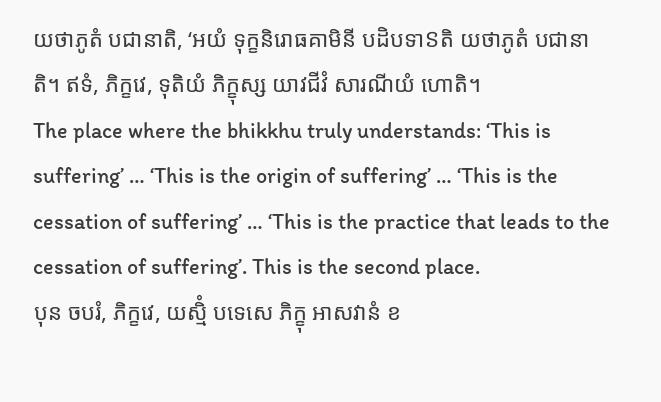យថាភូតំ បជានាតិ, ‘អយំ ទុក្ខនិរោធគាមិនី បដិបទាៜតិ យថាភូតំ បជានាតិ។ ឥទំ, ភិក្ខវេ, ទុតិយំ ភិក្ខុស្ស យាវជីវំ សារណីយំ ហោតិ។
The place where the bhikkhu truly understands: ‘This is suffering’ … ‘This is the origin of suffering’ … ‘This is the cessation of suffering’ … ‘This is the practice that leads to the cessation of suffering’. This is the second place.
បុន ចបរំ, ភិក្ខវេ, យស្មិំ បទេសេ ភិក្ខុ អាសវានំ ខ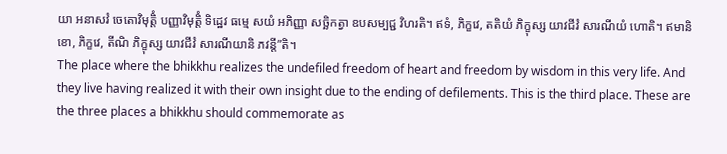យា អនាសវំ ចេតោវិមុត្តិំ បញ្ញាវិមុត្តិំ ទិដ្ឋេវ ធម្មេ សយំ អភិញ្ញា សច្ឆិកត្វា ឧបសម្បជ្ជ វិហរតិ។ ឥទំ, ភិក្ខវេ, តតិយំ ភិក្ខុស្ស យាវជីវំ សារណីយំ ហោតិ។ ឥមានិ ខោ, ភិក្ខវេ, តីណិ ភិក្ខុស្ស យាវជីវំ សារណីយានិ ភវន្តី”តិ។
The place where the bhikkhu realizes the undefiled freedom of heart and freedom by wisdom in this very life. And they live having realized it with their own insight due to the ending of defilements. This is the third place. These are the three places a bhikkhu should commemorate as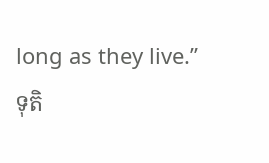long as they live.”
ទុតិ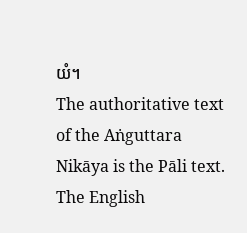យំ។
The authoritative text of the Aṅguttara Nikāya is the Pāli text. The English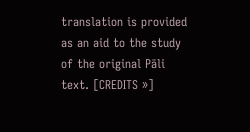translation is provided as an aid to the study of the original Pāli text. [CREDITS »]